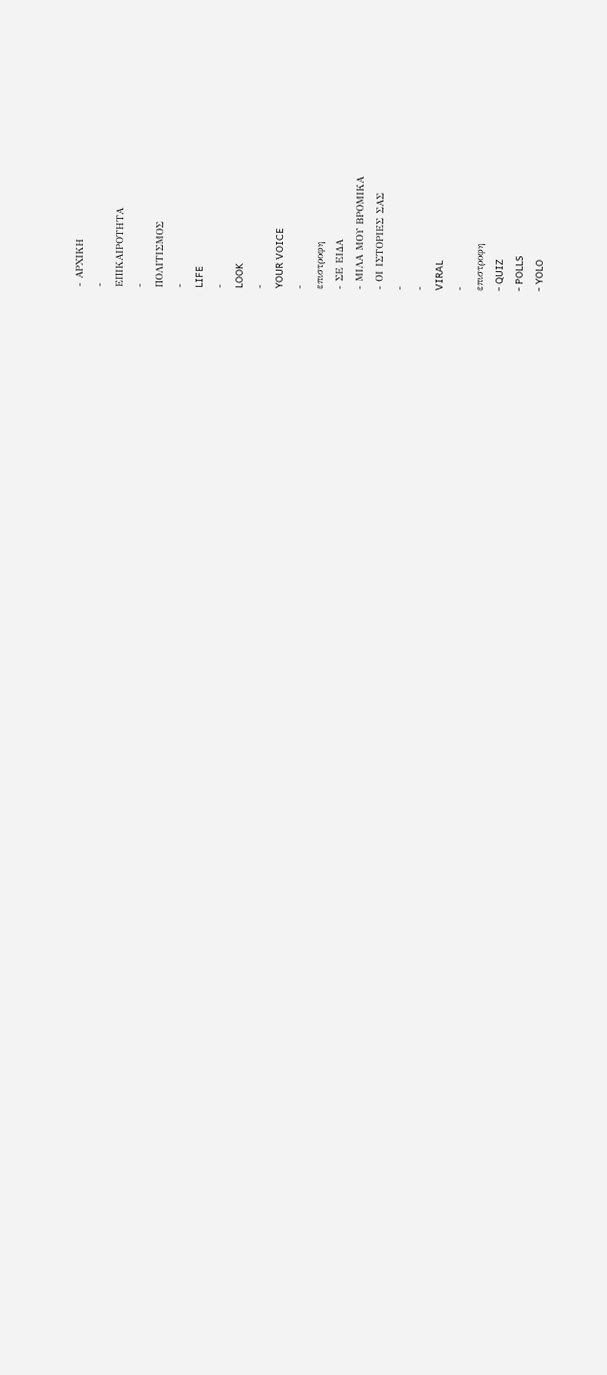- ΑΡΧΙΚΗ
-
ΕΠΙΚΑΙΡΟΤΗΤΑ
-
ΠΟΛΙΤΙΣΜΟΣ
-
LIFE
-
LOOK
-
YOUR VOICE
-
επιστροφη
- ΣΕ ΕΙΔΑ
- ΜΙΛΑ ΜΟΥ ΒΡΟΜΙΚΑ
- ΟΙ ΙΣΤΟΡΙΕΣ ΣΑΣ
-
-
VIRAL
-
επιστροφη
- QUIZ
- POLLS
- YOLO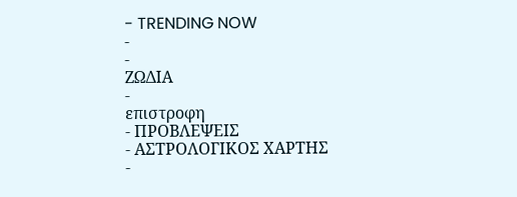- TRENDING NOW
-
-
ΖΩΔΙΑ
-
επιστροφη
- ΠΡΟΒΛΕΨΕΙΣ
- ΑΣΤΡΟΛΟΓΙΚΟΣ ΧΑΡΤΗΣ
-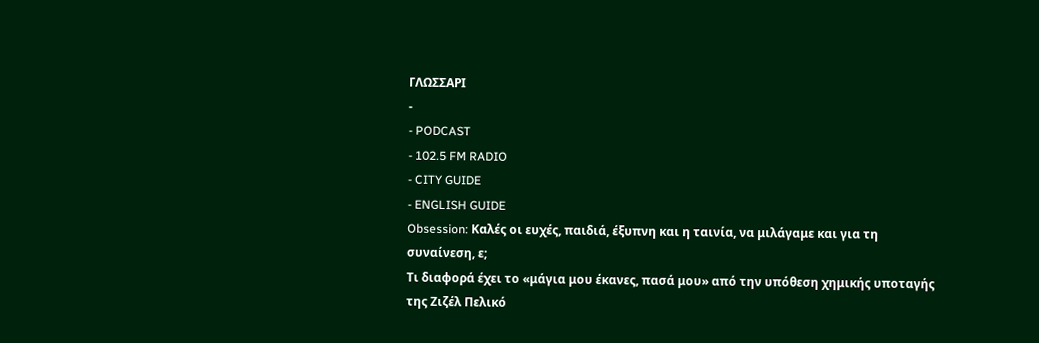ΓΛΩΣΣΑΡΙ
-
- PODCAST
- 102.5 FM RADIO
- CITY GUIDE
- ENGLISH GUIDE
Obsession: Καλές οι ευχές, παιδιά, έξυπνη και η ταινία, να μιλάγαμε και για τη συναίνεση, ε;
Τι διαφορά έχει το «μάγια μου έκανες, πασά μου» από την υπόθεση χημικής υποταγής της Ζιζέλ Πελικό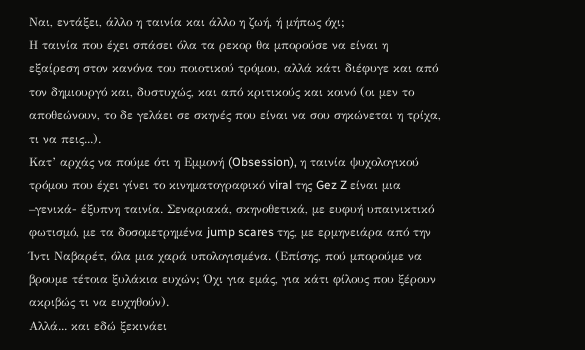Ναι, εντάξει, άλλο η ταινία και άλλο η ζωή, ή μήπως όχι;
Η ταινία που έχει σπάσει όλα τα ρεκορ θα μπορούσε να είναι η εξαίρεση στον κανόνα του ποιοτικού τρόμου, αλλά κάτι διέφυγε και από τον δημιουργό και, δυστυχώς, και από κριτικούς και κοινό (οι μεν το αποθεώνουν, το δε γελάει σε σκηνές που είναι να σου σηκώνεται η τρίχα, τι να πεις...).
Κατ’ αρχάς να πούμε ότι η Εμμονή (Obsession), η ταινία ψυχολογικού τρόμου που έχει γίνει το κινηματογραφικό viral της Gez Z είναι μια –γενικά- έξυπνη ταινία. Σεναριακά, σκηνοθετικά, με ευφυή υπαινικτικό φωτισμό, με τα δοσομετρημένα jump scares της, με ερμηνειάρα από την Ίντι Ναβαρέτ, όλα μια χαρά υπολογισμένα. (Επίσης, πού μπορούμε να βρουμε τέτοια ξυλάκια ευχών; Όχι για εμάς, για κάτι φίλους που ξέρουν ακριβώς τι να ευχηθούν).
Αλλά... και εδώ ξεκινάει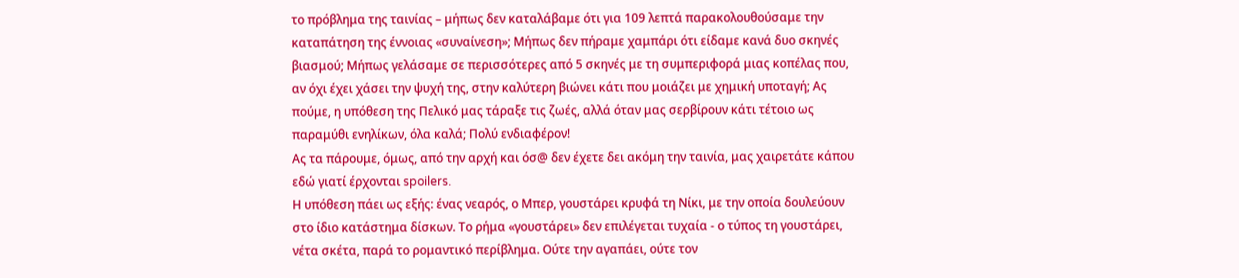το πρόβλημα της ταινίας – μήπως δεν καταλάβαμε ότι για 109 λεπτά παρακολουθούσαμε την καταπάτηση της έννοιας «συναίνεση»; Μήπως δεν πήραμε χαμπάρι ότι είδαμε κανά δυο σκηνές βιασμού; Μήπως γελάσαμε σε περισσότερες από 5 σκηνές με τη συμπεριφορά μιας κοπέλας που, αν όχι έχει χάσει την ψυχή της, στην καλύτερη βιώνει κάτι που μοιάζει με χημική υποταγή; Ας πούμε, η υπόθεση της Πελικό μας τάραξε τις ζωές, αλλά όταν μας σερβίρουν κάτι τέτοιο ως παραμύθι ενηλίκων, όλα καλά; Πολύ ενδιαφέρον!
Ας τα πάρουμε, όμως, από την αρχή και όσ@ δεν έχετε δει ακόμη την ταινία, μας χαιρετάτε κάπου εδώ γιατί έρχονται spoilers.
Η υπόθεση πάει ως εξής: ένας νεαρός, ο Μπερ, γουστάρει κρυφά τη Νίκι, με την οποία δουλεύουν στο ίδιο κατάστημα δίσκων. Το ρήμα «γουστάρει» δεν επιλέγεται τυχαία - ο τύπος τη γουστάρει, νέτα σκέτα, παρά το ρομαντικό περίβλημα. Ούτε την αγαπάει, ούτε τον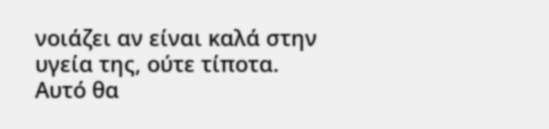νοιάζει αν είναι καλά στην υγεία της, ούτε τίποτα. Αυτό θα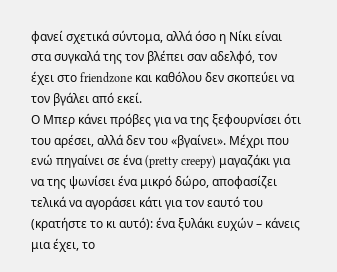φανεί σχετικά σύντομα, αλλά όσο η Νίκι είναι στα συγκαλά της τον βλέπει σαν αδελφό, τον έχει στο friendzone και καθόλου δεν σκοπεύει να τον βγάλει από εκεί.
Ο Μπερ κάνει πρόβες για να της ξεφουρνίσει ότι του αρέσει, αλλά δεν του «βγαίνει». Μέχρι που ενώ πηγαίνει σε ένα (pretty creepy) μαγαζάκι για να της ψωνίσει ένα μικρό δώρο, αποφασίζει τελικά να αγοράσει κάτι για τον εαυτό του (κρατήστε το κι αυτό): ένα ξυλάκι ευχών – κάνεις μια έχει, το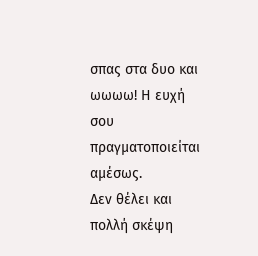σπας στα δυο και ωωωω! Η ευχή σου πραγματοποιείται αμέσως.
Δεν θέλει και πολλή σκέψη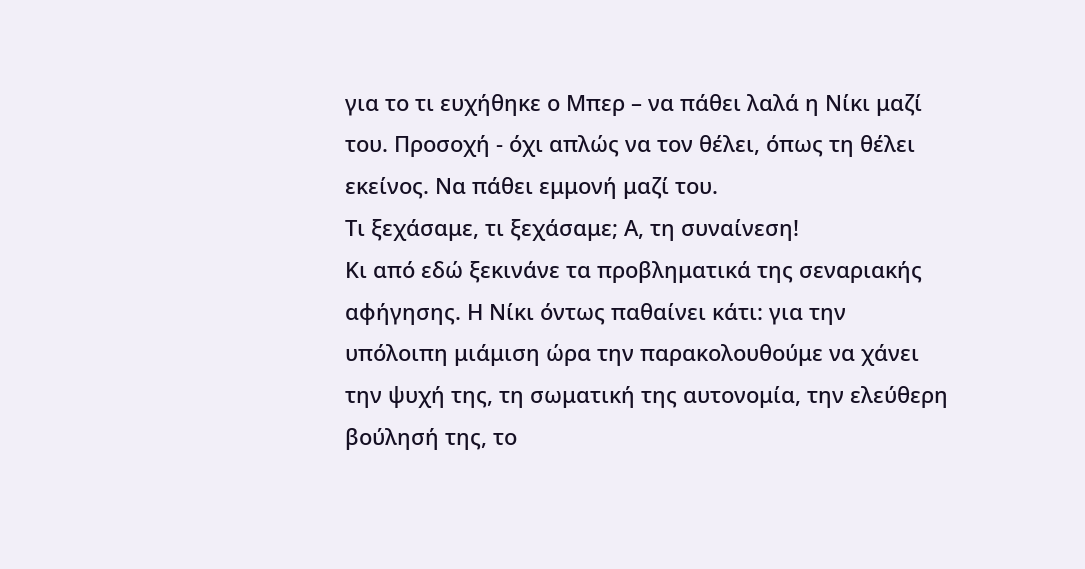για το τι ευχήθηκε ο Μπερ – να πάθει λαλά η Νίκι μαζί του. Προσοχή - όχι απλώς να τον θέλει, όπως τη θέλει εκείνος. Να πάθει εμμονή μαζί του.
Τι ξεχάσαμε, τι ξεχάσαμε; Α, τη συναίνεση!
Κι από εδώ ξεκινάνε τα προβληματικά της σεναριακής αφήγησης. Η Νίκι όντως παθαίνει κάτι: για την υπόλοιπη μιάμιση ώρα την παρακολουθούμε να χάνει την ψυχή της, τη σωματική της αυτονομία, την ελεύθερη βούλησή της, το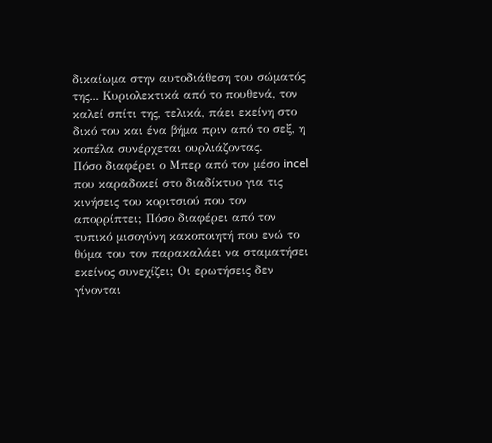δικαίωμα στην αυτοδιάθεση του σώματός της... Κυριολεκτικά από το πουθενά, τον καλεί σπίτι της, τελικά, πάει εκείνη στο δικό του και ένα βήμα πριν από το σεξ, η κοπέλα συνέρχεται ουρλιάζοντας.
Πόσο διαφέρει ο Μπερ από τον μέσο incel που καραδοκεί στο διαδίκτυο για τις κινήσεις του κοριτσιού που τον απορρίπτει; Πόσο διαφέρει από τον τυπικό μισογύνη κακοποιητή που ενώ το θύμα του τον παρακαλάει να σταματήσει εκείνος συνεχίζει; Οι ερωτήσεις δεν γίνονται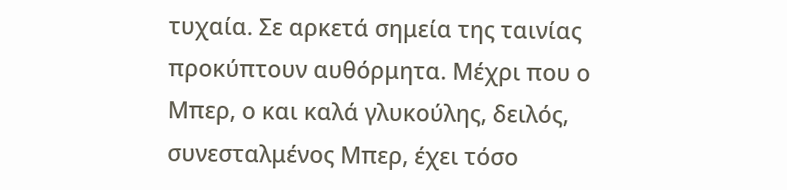τυχαία. Σε αρκετά σημεία της ταινίας προκύπτουν αυθόρμητα. Μέχρι που ο Μπερ, ο και καλά γλυκούλης, δειλός, συνεσταλμένος Μπερ, έχει τόσο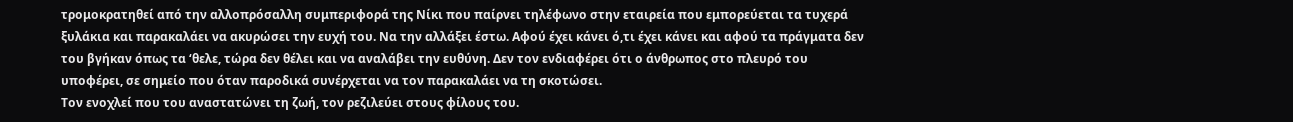τρομοκρατηθεί από την αλλοπρόσαλλη συμπεριφορά της Νίκι που παίρνει τηλέφωνο στην εταιρεία που εμπορεύεται τα τυχερά ξυλάκια και παρακαλάει να ακυρώσει την ευχή του. Να την αλλάξει έστω. Αφού έχει κάνει ό,τι έχει κάνει και αφού τα πράγματα δεν του βγήκαν όπως τα ‘θελε, τώρα δεν θέλει και να αναλάβει την ευθύνη. Δεν τον ενδιαφέρει ότι ο άνθρωπος στο πλευρό του υποφέρει, σε σημείο που όταν παροδικά συνέρχεται να τον παρακαλάει να τη σκοτώσει.
Τον ενοχλεί που του αναστατώνει τη ζωή, τον ρεζιλεύει στους φίλους του.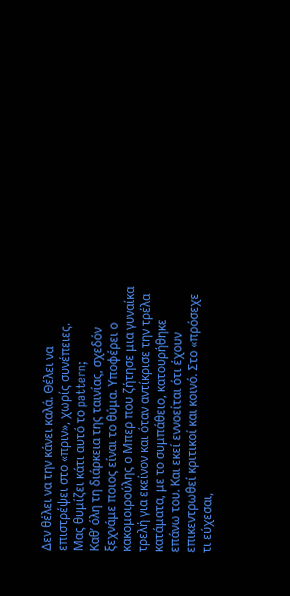Δεν θέλει να την κάνει καλά. Θέλει να επιστρέψει στο «πριν», χωρίς συνέπειες.
Μας θυμίζει κάτι αυτό το pattern;
Καθ’ όλη τη διάρκεια της ταινίας, σχεδόν ξεχνάμε ποιος είναι το θύμα. Υποφέρει ο κακομοιρούλης ο Μπερ που ζήτησε μια γυναίκα τρελή για εκείνον και όταν αντίκρισε την τρέλα κατάματα, με το συμπάθειο, κατουρήθηκε επάνω του. Και εκεί εννοείται ότι έχουν επικεντρωθεί κριτικοί και κοινό. Στο «πρόσεχε τι εύχεσαι,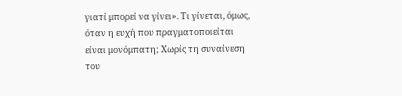γιατί μπορεί να γίνει». Τι γίνεται, όμως, όταν η ευχή που πραγματοποιείται είναι μονόμπατη; Χωρίς τη συναίνεση του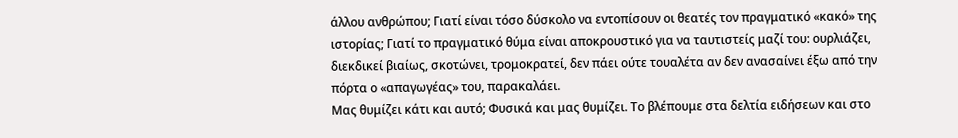άλλου ανθρώπου; Γιατί είναι τόσο δύσκολο να εντοπίσουν οι θεατές τον πραγματικό «κακό» της ιστορίας; Γιατί το πραγματικό θύμα είναι αποκρουστικό για να ταυτιστείς μαζί του: ουρλιάζει, διεκδικεί βιαίως, σκοτώνει, τρομοκρατεί, δεν πάει ούτε τουαλέτα αν δεν ανασαίνει έξω από την πόρτα ο «απαγωγέας» του, παρακαλάει.
Μας θυμίζει κάτι και αυτό; Φυσικά και μας θυμίζει. Το βλέπουμε στα δελτία ειδήσεων και στο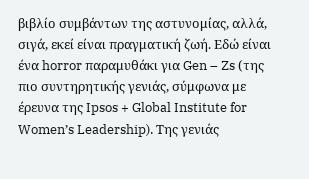βιβλίο συμβάντων της αστυνομίας, αλλά, σιγά, εκεί είναι πραγματική ζωή. Εδώ είναι ένα horror παραμυθάκι για Gen – Zs (της πιο συντηρητικής γενιάς, σύμφωνα με έρευνα της Ipsos + Global Institute for Women’s Leadership). Της γενιάς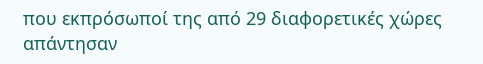που εκπρόσωποί της από 29 διαφορετικές χώρες απάντησαν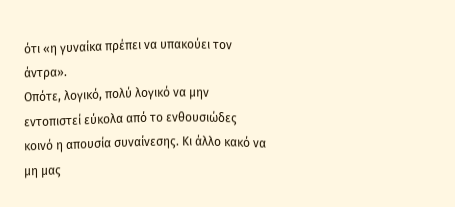ότι «η γυναίκα πρέπει να υπακούει τον άντρα».
Οπότε, λογικό, πολύ λογικό να μην εντοπιστεί εύκολα από το ενθουσιώδες κοινό η απουσία συναίνεσης. Κι άλλο κακό να μη μας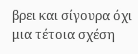βρει και σίγουρα όχι μια τέτοια σχέση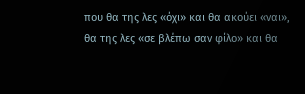που θα της λες «όχι» και θα ακούει «ναι», θα της λες «σε βλέπω σαν φίλο» και θα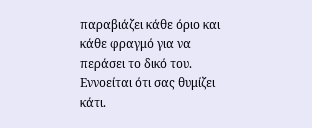παραβιάζει κάθε όριο και κάθε φραγμό για να περάσει το δικό του. Εννοείται ότι σας θυμίζει κάτι.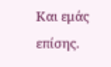Και εμάς επίσης.